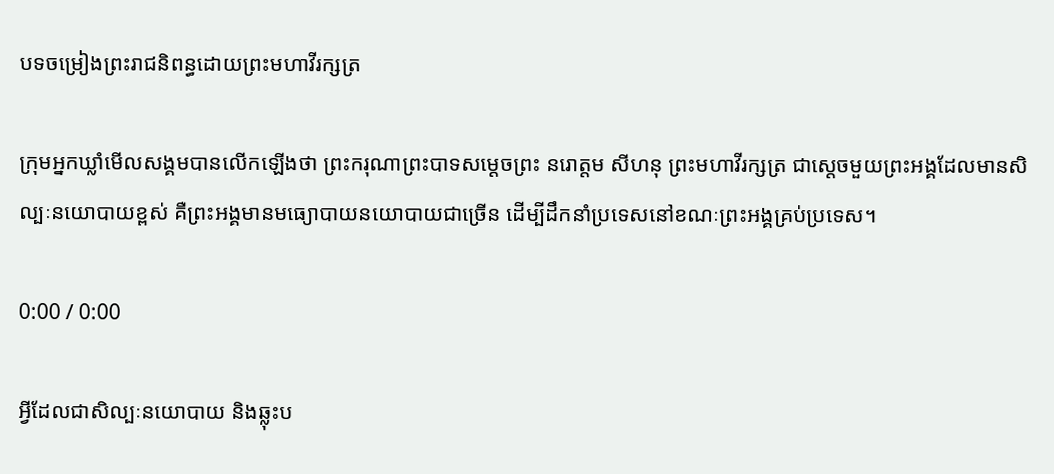បទចម្រៀងព្រះរាជនិពន្ធដោយព្រះមហាវីរក្សត្រ

ក្រុមអ្នកឃ្លាំមើលសង្គមបានលើកឡើងថា ព្រះករុណាព្រះបាទសម្ដេចព្រះ នរោត្តម សីហនុ ព្រះមហាវីរក្សត្រ ជាស្ដេចមួយព្រះអង្គដែលមានសិល្បៈនយោបាយខ្ពស់ គឺព្រះអង្គមានមធ្យោបាយនយោបាយជាច្រើន ដើម្បីដឹកនាំប្រទេសនៅខណៈព្រះអង្គគ្រប់ប្រទេស។

0:00 / 0:00

អ្វីដែលជាសិល្បៈនយោបាយ និងឆ្លុះប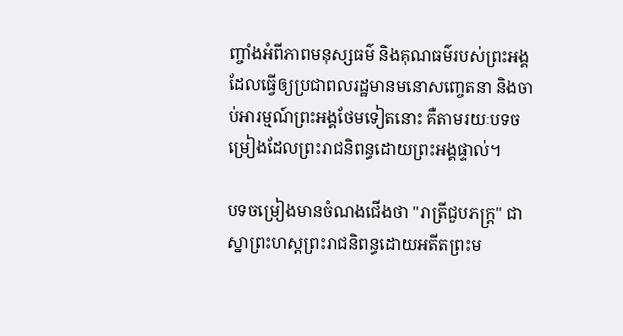ញ្ចាំងអំពីភាពមនុស្សធម៌ និងគុណធម៌របស់ព្រះអង្គ ដែលធ្វើឲ្យប្រជាពលរដ្ឋមានមនោសញ្ចេតនា និងចាប់អារម្មណ៍ព្រះអង្គថែមទៀតនោះ គឺតាមរយៈបទចម្រៀងដែលព្រះរាជនិពន្ធដោយព្រះអង្គផ្ទាល់។

បទចម្រៀងមានចំណងជើងថា "រាត្រីជួបភក្ត្រ" ជាស្នាព្រះហស្តព្រះរាជនិពន្ធដោយអតីតព្រះម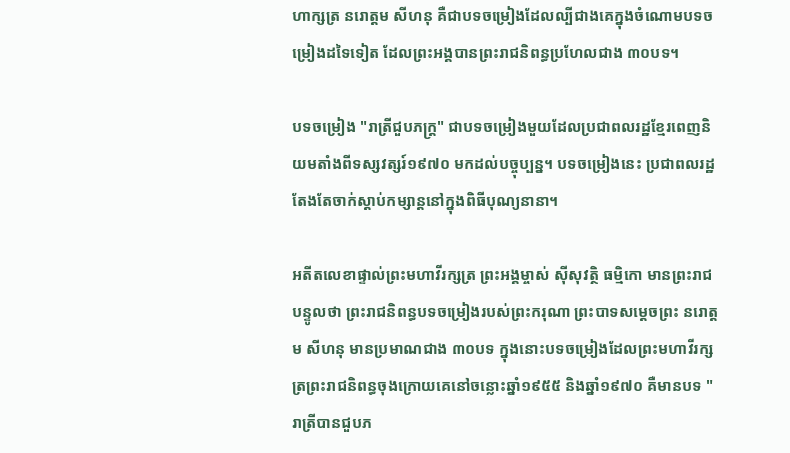ហាក្សត្រ នរោត្តម សីហនុ គឺជាបទចម្រៀងដែលល្បីជាងគេក្នុងចំណោមបទចម្រៀងដទៃទៀត ដែលព្រះអង្គបានព្រះរាជនិពន្ធប្រហែលជាង ៣០បទ។

បទចម្រៀង "រាត្រីជួបភក្ដ្រ" ជាបទចម្រៀងមួយដែលប្រជាពលរដ្ឋខ្មែរពេញនិយមតាំងពីទស្សវត្សរ៍១៩៧០ មកដល់បច្ចុប្បន្ន។ បទចម្រៀងនេះ ប្រជាពលរដ្ឋតែងតែចាក់ស្ដាប់កម្សាន្តនៅក្នុងពិធីបុណ្យនានា។

អតីតលេខាផ្ទាល់ព្រះមហាវីរក្សត្រ ព្រះអង្គម្ចាស់ ស៊ីសុវត្ថិ ធម្មិកោ មានព្រះរាជបន្ទូលថា ព្រះរាជនិពន្ធបទចម្រៀងរបស់ព្រះករុណា ព្រះបាទសម្ដេចព្រះ នរោត្តម សីហនុ មានប្រមាណជាង ៣០បទ ក្នុងនោះបទចម្រៀងដែលព្រះមហាវីរក្សត្រព្រះរាជនិពន្ធចុងក្រោយគេនៅចន្លោះឆ្នាំ១៩៥៥ និងឆ្នាំ១៩៧០ គឺមានបទ "រាត្រីបានជួបភ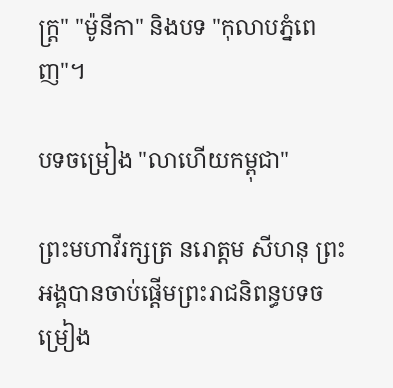ក្ត្រ" "ម៉ូនីកា" និងបទ "កុលាបភ្នំពេញ"។

បទចម្រៀង "លាហើយកម្ពុជា"

ព្រះមហាវីរក្សត្រ នរោត្តម សីហនុ ព្រះអង្គបានចាប់ផ្ដើមព្រះរាជនិពន្ធបទចម្រៀង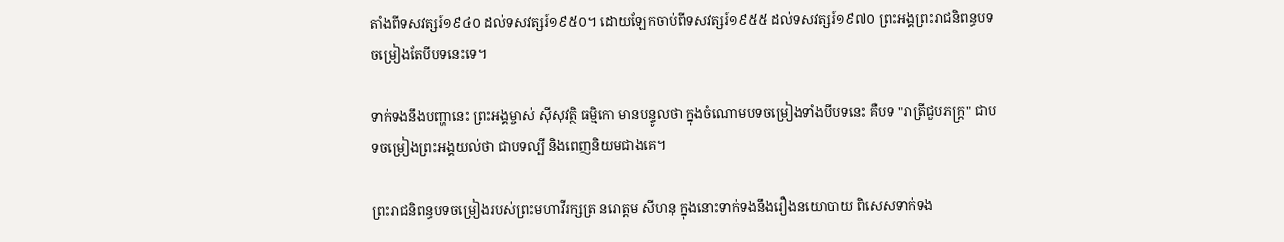តាំងពីទសវត្សរ៍១៩៤០ ដល់ទសវត្សរ៍១៩៥០។ ដោយឡែកចាប់ពីទសវត្សរ៍១៩៥៥ ដល់ទសវត្សរ៍១៩៧០ ព្រះអង្គព្រះរាជនិពន្ធបទចម្រៀងតែបីបទនេះទេ។

ទាក់ទងនឹងបញ្ហានេះ ព្រះអង្គម្ចាស់ ស៊ីសុវត្ថិ ធម្មិកោ មានបន្ទូលថា ក្នុងចំណោមបទចម្រៀងទាំងបីបទនេះ គឺបទ "រាត្រីជួបភក្ត្រ" ជាបទចម្រៀងព្រះអង្គយល់ថា ជាបទល្បី និងពេញនិយមជាងគេ។

ព្រះរាជនិពន្ធបទចម្រៀងរបស់ព្រះមហាវីរក្សត្រ នរោត្តម សីហនុ ក្នុងនោះទាក់ទងនឹងរឿងនយោបាយ ពិសេសទាក់ទង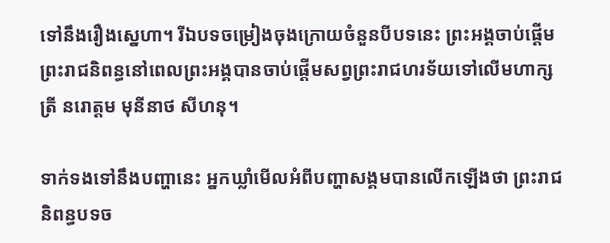ទៅនឹងរឿងស្នេហា។ រីឯបទចម្រៀងចុងក្រោយចំនួនបីបទនេះ ព្រះអង្គចាប់ផ្ដើមព្រះរាជនិពន្ធនៅពេលព្រះអង្គបានចាប់ផ្ដើមសព្វព្រះរាជហរទ័យទៅលើមហាក្សត្រី នរោត្តម មុនីនាថ សីហនុ។

ទាក់ទងទៅនឹងបញ្ហានេះ អ្នកឃ្លាំមើលអំពីបញ្ហាសង្គមបានលើកឡើងថា ព្រះរាជនិពន្ធបទច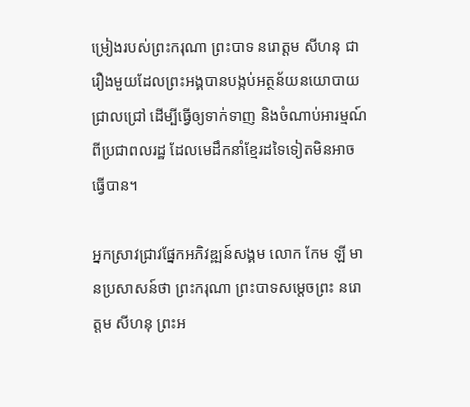ម្រៀងរបស់ព្រះករុណា ព្រះបាទ នរោត្តម សីហនុ ជារឿងមួយដែលព្រះអង្គបានបង្កប់អត្ថន័យនយោបាយជ្រាលជ្រៅ ដើម្បីធ្វើឲ្យទាក់ទាញ និងចំណាប់អារម្មណ៍ពីប្រជាពលរដ្ឋ ដែលមេដឹកនាំខ្មែរដទៃទៀតមិនអាចធ្វើបាន។

អ្នកស្រាវជ្រាវផ្នែកអភិវឌ្ឍន៍សង្គម លោក កែម ឡី មានប្រសាសន៍ថា ព្រះករុណា ព្រះបាទសម្ដេចព្រះ នរោត្តម សីហនុ ព្រះអ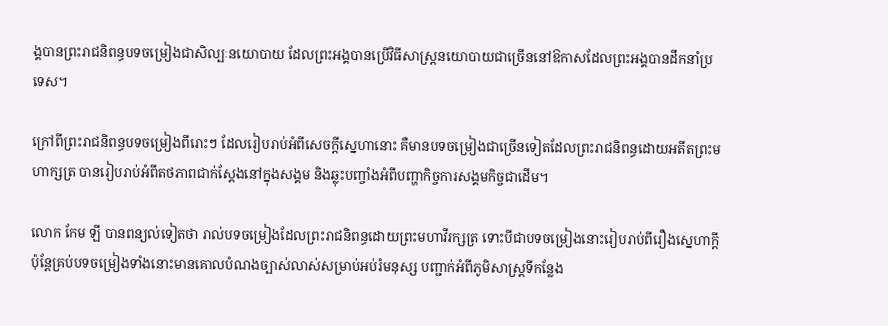ង្គបានព្រះរាជនិពន្ធបទចម្រៀងជាសិល្បៈនយោបាយ ដែលព្រះអង្គបានប្រើវិធីសាស្ត្រនយោបាយជាច្រើននៅឱកាសដែលព្រះអង្គបានដឹកនាំប្រទេស។

ក្រៅពីព្រះរាជនិពន្ធបទចម្រៀងពីរោះៗ ដែលរៀបរាប់អំពីសេចក្ដីស្នេហានោះ គឺមានបទចម្រៀងជាច្រើនទៀតដែលព្រះរាជនិពន្ធដោយអតីតព្រះមហាក្សត្រ បានរៀបរាប់អំពីតថភាពជាក់ស្ដែងនៅក្នុងសង្គម និងឆ្លុះបញ្ចាំងអំពីបញ្ហាកិច្ចការសង្គមកិច្ចជាដើម។

លោក កែម ឡី បានពន្យល់ទៀតថា រាល់បទចម្រៀងដែលព្រះរាជនិពន្ធដោយព្រះមហាវីរក្សត្រ ទោះបីជាបទចម្រៀងនោះរៀបរាប់ពីរឿងស្នេហាក្ដី ប៉ុន្តែគ្រប់បទចម្រៀងទាំងនោះមានគោលបំណងច្បាស់លាស់សម្រាប់អប់រំមនុស្ស បញ្ជាក់អំពីភូមិសាស្ត្រទីកន្លែង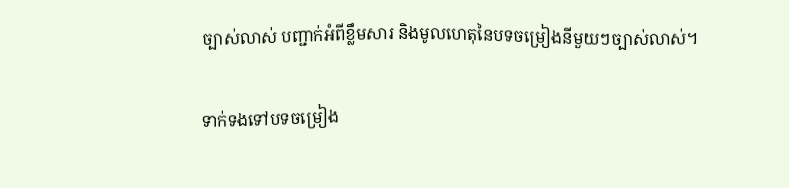ច្បាស់លាស់ បញ្ជាក់អំពីខ្លឹមសារ និងមូលហេតុនៃបទចម្រៀងនីមួយៗច្បាស់លាស់។

ទាក់ទងទៅបទចម្រៀង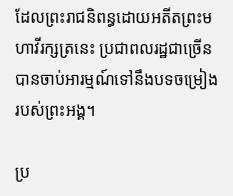ដែលព្រះរាជនិពន្ធដោយអតីតព្រះមហាវីរក្សត្រនេះ ប្រជាពលរដ្ឋជាច្រើនបានចាប់អារម្មណ៍ទៅនឹងបទចម្រៀងរបស់ព្រះអង្គ។

ប្រ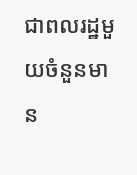ជាពលរដ្ឋមួយចំនួនមាន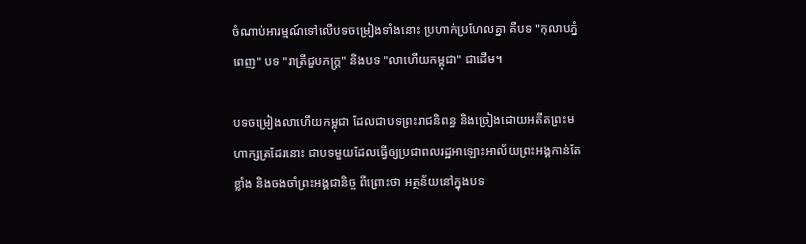ចំណាប់អារម្មណ៍ទៅលើបទចម្រៀងទាំងនោះ ប្រហាក់ប្រហែលគ្នា គឺបទ "កុលាបភ្នំពេញ" បទ "រាត្រីជួបភក្ត្រ" និងបទ "លាហើយកម្ពុជា" ជាដើម។

បទចម្រៀងលាហើយកម្ពុជា ដែលជាបទព្រះរាជនិពន្ធ និងច្រៀងដោយអតីតព្រះមហាក្សត្រដែរនោះ ជាបទមួយដែលធ្វើឲ្យប្រជាពលរដ្ឋអាឡោះអាល័យព្រះអង្គកាន់តែខ្លាំង និងចងចាំព្រះអង្គជានិច្ច ពីព្រោះថា អត្ថន័យនៅក្នុងបទ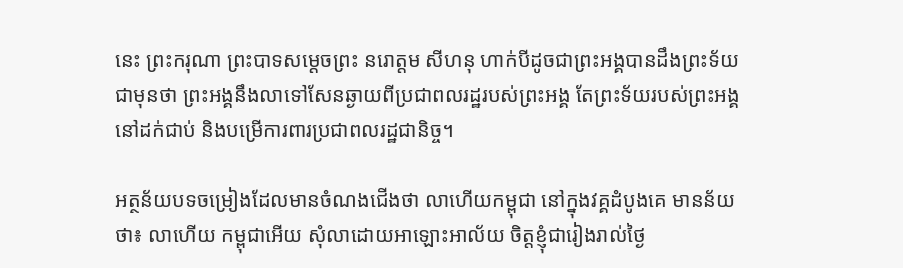នេះ ព្រះករុណា ព្រះបាទសម្ដេចព្រះ នរោត្តម សីហនុ ហាក់បីដូចជាព្រះអង្គបានដឹងព្រះទ័យជាមុនថា ព្រះអង្គនឹងលាទៅសែនឆ្ងាយពីប្រជាពលរដ្ឋរបស់ព្រះអង្គ តែព្រះទ័យរបស់ព្រះអង្គនៅដក់ជាប់ និងបម្រើការពារប្រជាពលរដ្ឋជានិច្ច។

អត្ថន័យបទចម្រៀងដែលមានចំណងជើងថា លាហើយកម្ពុជា នៅក្នុងវគ្គដំបូងគេ មានន័យថា៖ លាហើយ កម្ពុជាអើយ សុំលាដោយអាឡោះអាល័យ ចិត្តខ្ញុំជារៀងរាល់ថ្ងៃ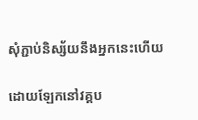សុំភ្ជាប់និស្ស័យនឹងអ្នកនេះហើយ

ដោយឡែកនៅវគ្គប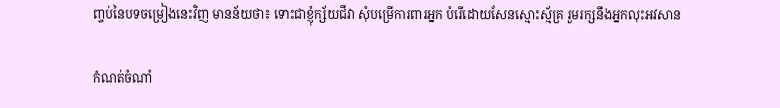ញ្ចប់នៃបទចម្រៀងនេះវិញ មានន័យថា៖ ទោះជាខ្ញុំក្ស័យជីវា សុំបម្រើការពារអ្នក បំរើដោយសែនស្មោះស្ម័គ្រ រួមរក្សនឹងអ្នកលុះអវសាន

កំណត់ចំណាំ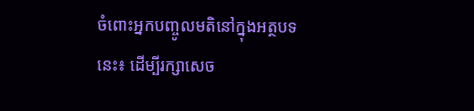ចំពោះអ្នកបញ្ចូលមតិនៅក្នុងអត្ថបទនេះ៖ ដើម្បីរក្សាសេច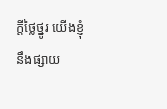ក្ដីថ្លៃថ្នូរ យើងខ្ញុំនឹងផ្សាយ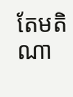តែមតិណា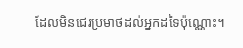ដែលមិនជេរប្រមាថដល់អ្នកដទៃប៉ុណ្ណោះ។